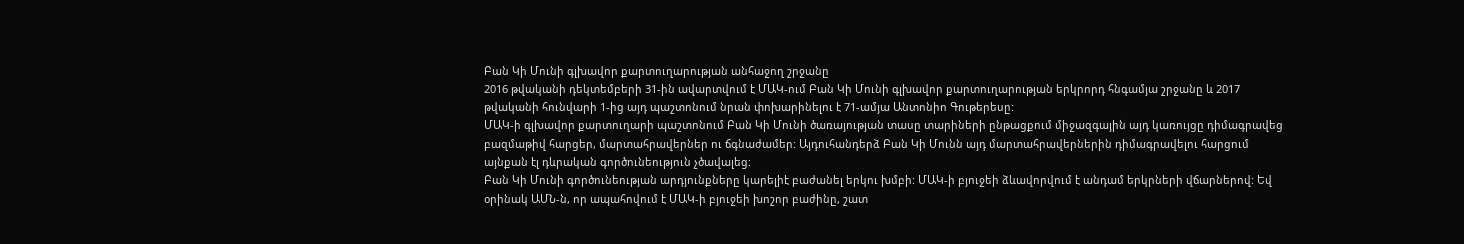Բան Կի Մունի գլխավոր քարտուղարության անհաջող շրջանը
2016 թվականի դեկտեմբերի 31-ին ավարտվում է ՄԱԿ-ում Բան Կի Մունի գլխավոր քարտուղարության երկրորդ հնգամյա շրջանը և 2017 թվականի հունվարի 1-ից այդ պաշտոնում նրան փոխարինելու է 71-ամյա Անտոնիո Գութերեսը:
ՄԱԿ-ի գլխավոր քարտուղարի պաշտոնում Բան Կի Մունի ծառայության տասը տարիների ընթացքում միջազգային այդ կառույցը դիմագրավեց բազմաթիվ հարցեր, մարտահրավերներ ու ճգնաժամեր: Այդուհանդերձ Բան Կի Մունն այդ մարտահրավերներին դիմագրավելու հարցում այնքան էլ դևրական գործունեություն չծավալեց:
Բան Կի Մունի գործունեության արդյունքները կարելիէ բաժանել երկու խմբի: ՄԱԿ-ի բյուջեի ձևավորվում է անդամ երկրների վճարներով: Եվ օրինակ ԱՄՆ-ն, որ ապահովում է ՄԱԿ-ի բյուջեի խոշոր բաժինը, շատ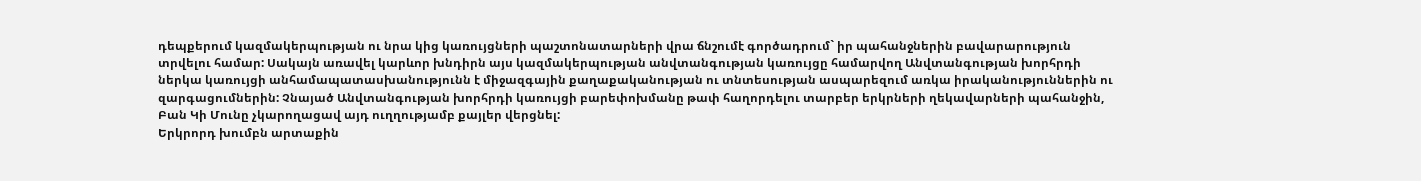դեպքերում կազմակերպության ու նրա կից կառույցների պաշտոնատարների վրա ճնշումէ գործադրում` իր պահանջներին բավարարություն տրվելու համար: Սակայն առավել կարևոր խնդիրն այս կազմակերպության անվտանգության կառույցը համարվող Անվտանգության խորհրդի ներկա կառույցի անհամապատասխանությունն է միջազգային քաղաքականության ու տնտեսության ասպարեզում առկա իրականություններին ու զարգացումներին: Չնայած Անվտանգության խորհրդի կառույցի բարեփոխմանը թափ հաղորդելու տարբեր երկրների ղեկավարների պահանջին, Բան Կի Մունը չկարողացավ այդ ուղղությամբ քայլեր վերցնել:
Երկրորդ խումբն արտաքին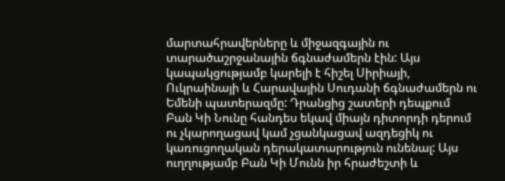մարտահրավերները և միջազգային ու տարածաշրջանային ճգնաժամերն էին: Այս կապակցությամբ կարելի է հիշել Սիրիայի, Ուկրաինայի և Հարավային Սուդանի ճգնաժամերն ու Եմենի պատերազմը: Դրանցից շատերի դեպքում Բան Կի Նունը հանդես եկավ միայն դիտորդի դերում ու չկարողացավ կամ չցանկացավ ազդեցիկ ու կառուցողական դերակատարություն ունենալ: Այս ուղղությամբ Բան Կի Մունն իր հրաժեշտի և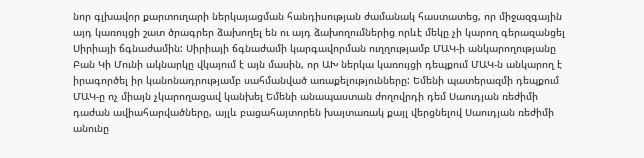նոր գլխավոր քարտուղարի ներկայացման հանդիսության ժամանակ հաստատեց, որ միջազգային այդ կառույցի շատ ծրագրեր ձախողել են ու այդ ձախողումներից որևէ մեկը չի կարող գերազանցել Սիրիայի ճգնաժամին: Սիրիայի ճգնաժամի կարգավորման ուղղությամբ ՄԱԿ-ի անկարողությանը Բան Կի Մունի ակնարկը վկայում է այն մասին, որ ԱԽ ներկա կառույցի դեպքում ՄԱԿ-ն անկարող է իրագործել իր կանոնադրությամբ սահմանված առաքելությունները: Եմենի պատերազմի դեպքում ՄԱԿ-ը ոչ միայն չկարողացավ կանխել Եմենի անապաստան ժողովրդի դեմ Սաուդյան ռեժիմի դաժան ավիահարվածները, այլև բացահայտորեն խայտառակ քայլ վերցնելով Սաուդյան ռեժիմի անունը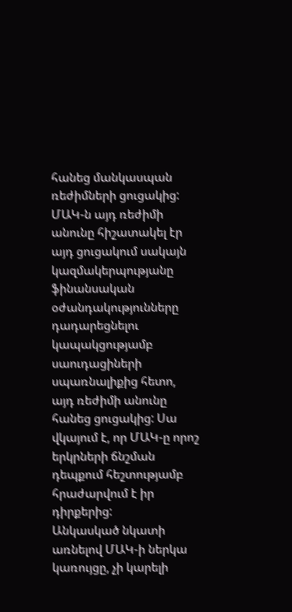հանեց մանկասպան ռեժիմների ցուցակից: ՄԱԿ-ն այդ ռեժիմի անունը հիշատակել էր այդ ցուցակում սակայն կազմակերպությանը ֆինանսական օժանդակությունները դադարեցնելու կապակցությամբ սաուդացիների սպառնալիքից հետո, այդ ռեժիմի անունը հանեց ցուցակից: Սա վկայում է, որ ՄԱԿ-ը որոշ երկրների ճնշման դեպքում հեշտությամբ հրաժարվում է իր դիրքերից:
Անկասկած նկատի առնելով ՄԱԿ-ի ներկա կառույցը, չի կարելի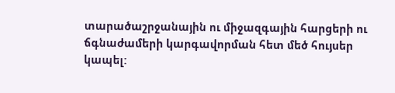տարածաշրջանային ու միջազգային հարցերի ու ճգնաժամերի կարգավորման հետ մեծ հույսեր կապել: